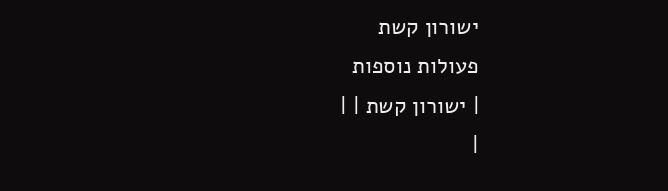ישורון קשת
פעולות נוספות
| ישורון קשת | |
|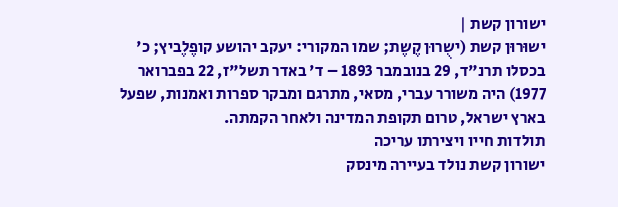ישורון קשת |
ישוּרוּן קשת (ישֻרוּן קֶשֶת; שמו המקורי: יעקב יהושע קופֶלֶביץ; כ' בכסלו תרנ"ד, 29 בנובמבר 1893 – ד' באדר תשל"ז, 22 בפברואר 1977) היה משורר עברי, מסאי, מתרגם ומבקר ספרות ואמנות, שפעל בארץ ישראל, טרום תקופת המדינה ולאחר הקמתה.
תולדות חייו ויצירתו עריכה
ישורון קשת נולד בעיירה מינסק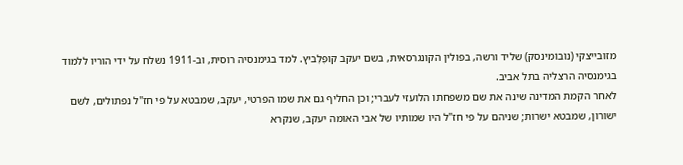מזובייצקי (נוֹבוֹמינסק) שליד ורשה, בפולין הקונגרסאית, בשם יעקב קופֶלֶביץ. למד בגימנסיה רוסית, וב-1911 נשלח על ידי הוריו ללמוד בגימנסיה הרצליה בתל אביב.
לאחר הקמת המדינה שינה את שם משפחתו הלועזי לעברי; וכן החליף גם את שמו הפרטי, יעקב, שמבטא על פי חז"ל נפתולים, לשם ישורון, שמבטא ישרות; שניהם על פי חז"ל היו שמותיו של אבי האומה יעקב, שנקרא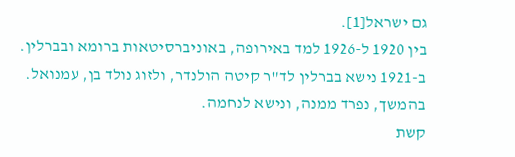גם ישראל[1].
בין 1920 ל-1926 למד באירופה, באוניברסיטאות ברומא ובברלין. ב-1921 נישא בברלין לד"ר קיטה הולנדר, ולזוג נולד בן, עמנואל. בהמשך, נפרד ממנה, ונישא לנחמה.
קשת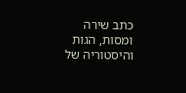כתב שירה ומסות, הגות והיסטוריה של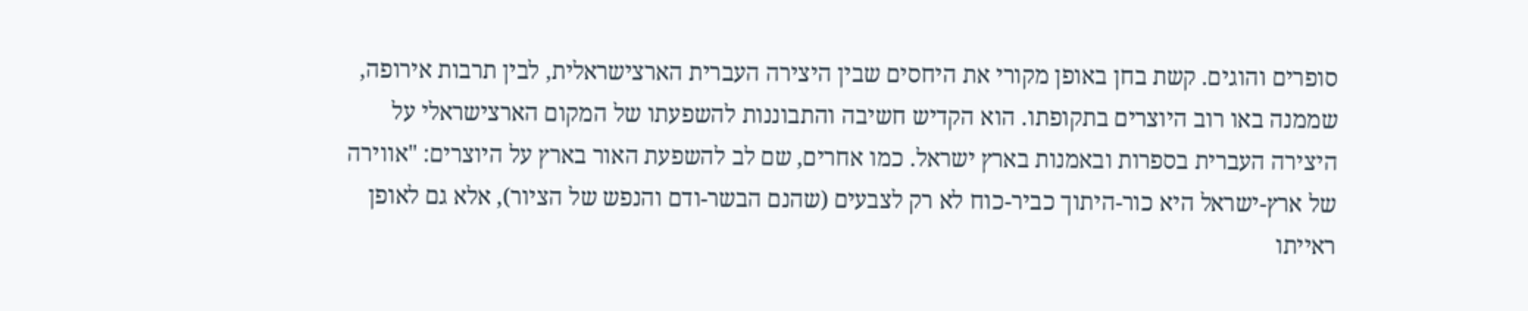סופרים והוגים. קשת בחן באופן מקורי את היחסים שבין היצירה העברית הארצישראלית, לבין תרבות אירופה, שממנה באו רוב היוצרים בתקופתו. הוא הקדיש חשיבה והתבוננות להשפעתו של המקום הארצישראלי על היצירה העברית בספרות ובאמנות בארץ ישראל. כמו אחרים, שם לב להשפעת האור בארץ על היוצרים: "אווירה של ארץ-ישראל היא כור-היתוך כביר-כוח לא רק לצבעים (שהנם הבשר-ודם והנפש של הציור), אלא גם לאופן ראייתו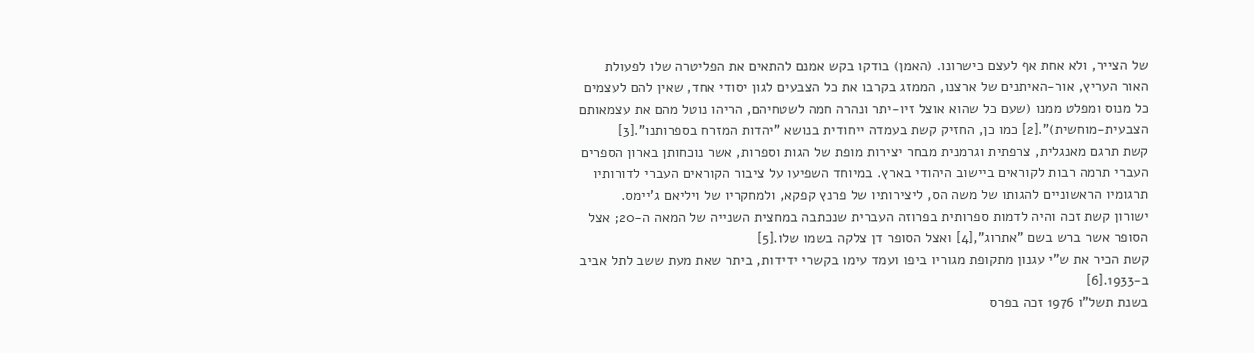של הצייר, ולא אחת אף לעצם כישרונו. (האמן) בודקו בקש אמנם להתאים את הפליטרה שלו לפעולת האור העריץ, אור-האיתנים של ארצנו, הממזג בקרבו את כל הצבעים לגון יסודי אחד, שאין להם לעצמים כל מנוס ומפלט ממנו (שעם כל שהוא אוצל זיו-יתר ונהרה חמה לשטחיהם, הריהו נוטל מהם את עצמאותם הצבעית-מוחשית)".[2] כמו כן, החזיק קשת בעמדה ייחודית בנושא "יהדות המזרח בספרותנו".[3]
קשת תרגם מאנגלית, צרפתית וגרמנית מבחר יצירות מופת של הגות וספרות, אשר נוכחותן בארון הספרים העברי תרמה רבות לקוראים ביישוב היהודי בארץ. במיוחד השפיעו על ציבור הקוראים העברי לדורותיו תרגומיו הראשוניים להגותו של משה הס, ליצירותיו של פרנץ קפקא, ולמחקריו של ויליאם ג'יימס.
ישורון קשת זכה והיה לדמות ספרותית בפרוזה העברית שנכתבה במחצית השנייה של המאה ה-20; אצל הסופר אשר ברש בשם "אתרוג",[4] ואצל הסופר דן צלקה בשמו שלו.[5]
קשת הכיר את ש"י עגנון מתקופת מגוריו ביפו ועמד עימו בקשרי ידידות, ביתר שאת מעת ששב לתל אביב ב-1933.[6]
בשנת תשל"ו 1976 זכה בפרס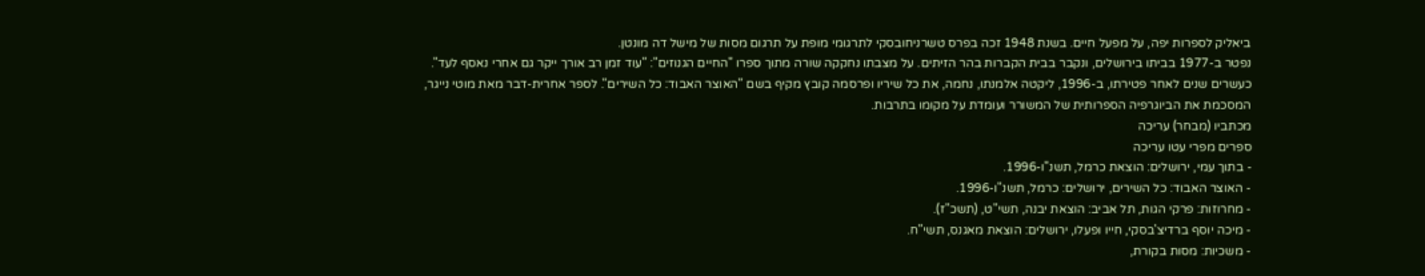ביאליק לספרות יפה, על מפעל חיים. בשנת 1948 זכה בפרס טשרניחובסקי לתרגומי מופת על תרגום מסות של מישל דה מונטן.
נפטר ב-1977 בביתו בירושלים, ונקבר בבית הקברות בהר הזיתים. על מצבתו נחקקה שורה מתוך ספרו "החיים הגנוזים": "עוד זמן רב אורך ייקר גם אחרי נאסף לעד". כעשרים שנים לאחר פטירתו, ב-1996, ליקטה אלמנתו, נחמה, את כל שיריו ופרסמה קובץ מקיף בשם "האוצר האבוד: כל השירים". לספר אחרית-דבר מאת מוטי נייגר, המסכמת את הביוגרפיה הספרותית של המשורר ועומדת על מקומו בתרבות.
מכתביו (מבחר) עריכה
ספרים מפרי עטו עריכה
- בתוך עמי, ירושלים: הוצאת כרמל, תשנ"ו-1996.
- האוצר האבוד: כל השירים, ירושלים: כרמל, תשנ"ו-1996.
- מחרוזות: פרקי הגות, תל אביב: הוצאת יבנה, תשי"ט, (תשכ"ז).
- מיכה יוסף ברדיצ'בסקי, חייו ופעלו, ירושלים: הוצאת מאגנס, תשי"ח.
- משכיות: מסות בקורת,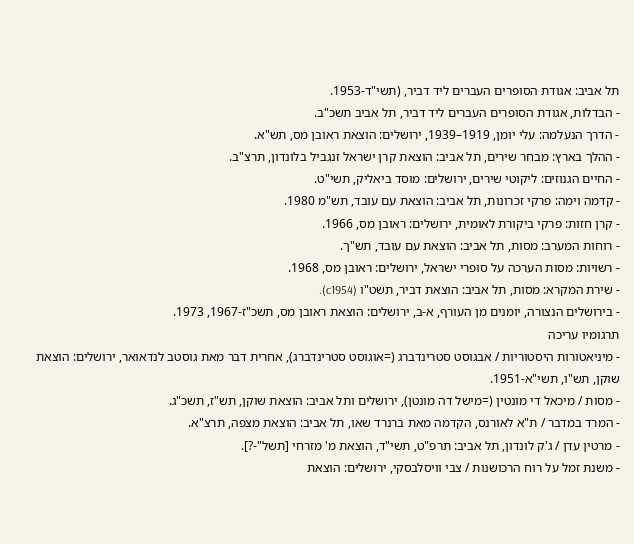תל אביב: אגודת הסופרים העברים ליד דביר, (תשי"ד-1953.
- הבדלות, אגודת הסופרים העברים ליד דביר, תל אביב תשכ"ב.
- הדרך הנעלמה: עלי יומן, 1919–1939, ירושלים: הוצאת ראובן מס, תש"א.
- ההלך בארץ: מבחר שירים, תל אביב: הוצאת קרן ישראל זנגביל בלונדון, תרצ"ב.
- החיים הגנוזים: ליקוטי שירים, ירושלים: מוסד ביאליק, תשי"ט.
- קדמה וימה: פרקי זכרונות, תל אביב: הוצאת עם עובד, תש"מ 1980.
- קרן חזות: פרקי ביקורת לאומית, ירושלים: ראובן מס, 1966.
- רוחות המערב: מסות, תל אביב: הוצאת עם עובד, תש"ך.
- רשויות: מסות הערכה על סופרי ישראל, ירושלים: ראובן מס, 1968.
- שירת המקרא: מסות, תל אביב: הוצאת דביר, תשט"ו (c1954).
- בירושלים הנצורה, יומנים מן העורף, א-ב, ירושלים: הוצאת ראובן מס, תשכ"ז-1967, 1973.
תרגומיו עריכה
- מיניאטורות היסטוריות / אבגוסט סטרינדברג (=אוגוסט סטרינדברג), אחרית דבר מאת גוסטב לנדאואר, ירושלים: הוצאת שוקן, תש"ו, תשי"א-1951.
- מסות / מיכאל די מונטין (=מישל דה מונטן), ירושלים ותל אביב: הוצאת שוקן, תש"ז, תשכ"ג.
- המרד במדבר / ת"א לאורנס, הקדמה מאת ברנרד שאו, תל אביב: הוצאת מצפה, תרצ"א.
- מרטין עדן / ג'ק לונדון, תל אביב: תרפ"ט, תשי"ד, הוצאת מ' מזרחי [תשל"-?].
- משנת זמל על רוח הרכושנות / צבי וויסלבסקי, ירושלים: הוצאת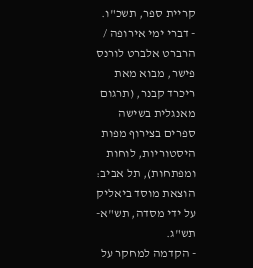קריית ספר, תשכ"ו.
- דברי ימי אירופה / הרברט אלברט לורנס פישר, מבוא מאת ריכרד קבנר, (תרגום מאנגלית בשישה ספרים בצירוף מפות היסטוריות, לוחות ומפתחות), תל אביב: הוצאת מוסד ביאליק על ידי מסדה, תש"א-תש"ג.
- הקדמה למחקר על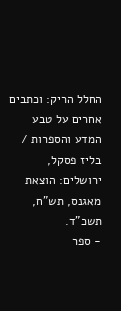החלל הריק: וכתבים אחרים על טבע המדע והספרות / בליז פסקל, ירושלים: הוצאת מאגנס, תש"ח, תשכ"ד.
- ספר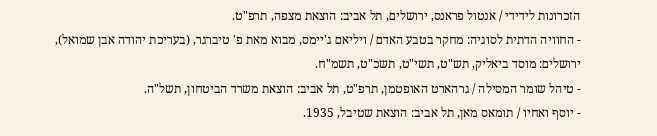הזכרונות לידידי / אנטול פראנס, ירושלים, תל אביב: הוצאת מצפה, תרפ"ט.
- החוויה הדתית לסוגיה: מחקר בטבע האדם / ויליאם ג'יימס, מבוא מאת פ' טיברגר, (בעריכת יהודה אבן שמואל), ירושלים: מוסד ביאליק, תש"ט, תשי"ט, תשכ"ט, תשמ"ח.
- טיהל שומר המסילה / גרהארט האופטמן, תרפ"ט, תל אביב: הוצאת משרד הביטחון, תשל"ה.
- יוסף ואחיו / תומאס מאן, תל אביב: הוצאת שטיבל, 1935.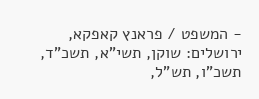- המשפט / פראנץ קאפקא, ירושלים: שוקן, תשי"א, תשכ"ד, תשכ"ו, תש"ל,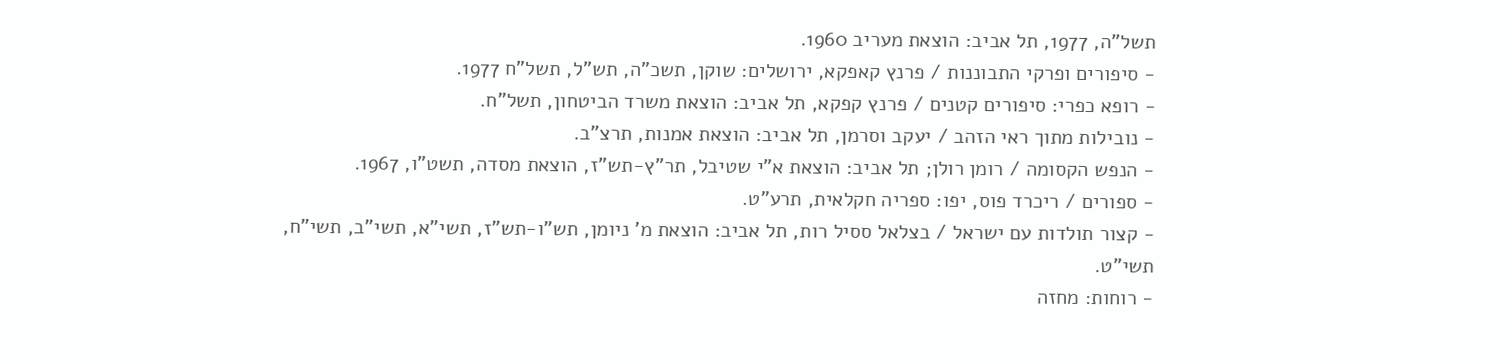תשל"ה, 1977, תל אביב: הוצאת מעריב 1960.
- סיפורים ופרקי התבוננות / פרנץ קאפקא, ירושלים: שוקן, תשכ"ה, תש"ל, תשל"ח 1977.
- רופא כפרי: סיפורים קטנים / פרנץ קפקא, תל אביב: הוצאת משרד הביטחון, תשל"ח.
- נובילות מתוך ראי הזהב / יעקב וסרמן, תל אביב: הוצאת אמנות, תרצ"ב.
- הנפש הקסומה / רומן רולן; תל אביב: הוצאת א"י שטיבל, תר"ץ-תש"ז, הוצאת מסדה, תשט"ו, 1967.
- ספורים / ריכרד פוס, יפו: ספריה חקלאית, תרע"ט.
- קצור תולדות עם ישראל / בצלאל ססיל רות, תל אביב: הוצאת מ’ ניומן, תש"ו-תש"ז, תשי"א, תשי"ב, תשי"ח, תשי"ט.
- רוחות: מחזה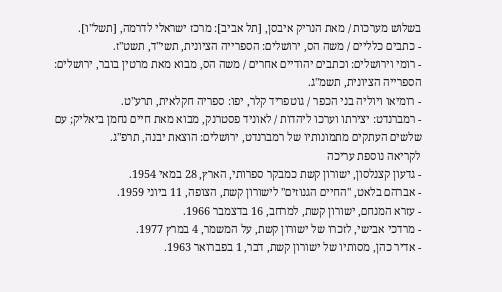בשלוש מערכות / מאת הנריק איבסן, [תל אביב]: מרכז ישראלי לדרמה, [תשל"ו].
- כתבים כלליים / משה הס, ירושלים: הספרייה הציונית, תשי"ד, תשט"ז.
- רומי וירושלים: וכתבים יהודיים אחרים / משה הס, מבוא מאת מרטין בובר, ירושלים: הספרייה הציונית, תשמ"ג.
- רומיאו ויוליה בני הכפר / גוטפריד קלר, יפו: ספריה חקלאית, תרע"ט.
- רמברנדט: יצירתו וערכו ליהדות / לאוניד פסטרנק, מבוא מאת חיים נחמן ביאליק; עם שלשים העתקים מתמונותיו של רמברנדט, ירושלים: הוצאת יבנה, תרפ"ג.
לקריאה נוספת עריכה
- גדעון קצנלסון, ישורון קשת כמבקר ספרותי, הארץ, 28 במאי 1954.
- אברהם בלאט, "החיים הגנוזים" לישורון קשת, הצופה, 11 ביוני 1959.
- עזרא המנחם, ישורון קשת, למרחב, 16 בדצמבר 1966.
- מרדכי אבישי, לזכרו של ישורון קשת, על המשמר, 4 במרץ 1977.
- אדיר כהן, מסותיו של ישורון קשת, דבר, 1 בפברואר 1963.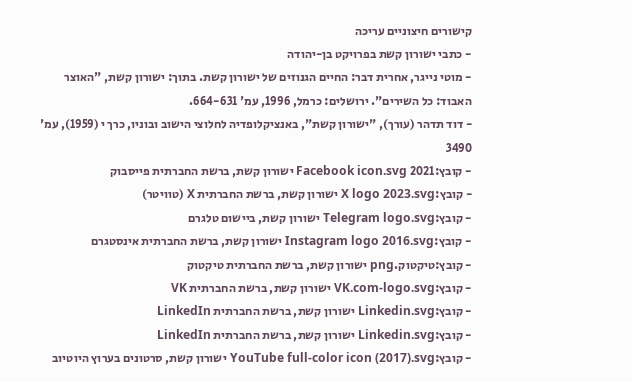קישורים חיצוניים עריכה
- כתבי ישורון קשת בפרויקט בן-יהודה
- מוטי נייגר, אחרית דבר: החיים הגנוזים של ישורון קשת. בתוך: ישורון קשת, "האוצר האבוד: כל השירים". ירושלים: כרמל, 1996, עמ' 664-631.
- דוד תדהר (עורך), "ישורון קשת", באנציקלופדיה לחלוצי הישוב ובוניו, כרך י (1959), עמ' 3490
- קובץ:2021 Facebook icon.svg ישורון קשת, ברשת החברתית פייסבוק
- קובץ:X logo 2023.svg ישורון קשת, ברשת החברתית X (טוויטר)
- קובץ:Telegram logo.svg ישורון קשת, ביישום טלגרם
- קובץ:Instagram logo 2016.svg ישורון קשת, ברשת החברתית אינסטגרם
- קובץ:טיקטוק.png ישורון קשת, ברשת החברתית טיקטוק
- קובץ:VK.com-logo.svg ישורון קשת, ברשת החברתית VK
- קובץ:Linkedin.svg ישורון קשת, ברשת החברתית LinkedIn
- קובץ:Linkedin.svg ישורון קשת, ברשת החברתית LinkedIn
- קובץ:YouTube full-color icon (2017).svg ישורון קשת, סרטונים בערוץ היוטיוב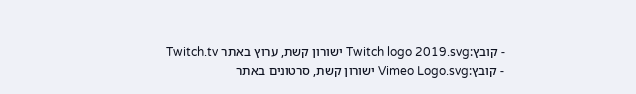- קובץ:Twitch logo 2019.svg ישורון קשת, ערוץ באתר Twitch.tv
- קובץ:Vimeo Logo.svg ישורון קשת, סרטונים באתר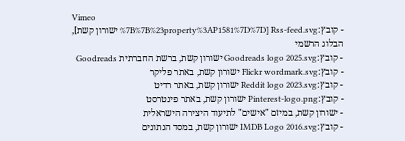Vimeo
- קובץ:Rss-feed.svg [%7B%7B%23property%3AP1581%7D%7D ישורון קשת], הבלוג הרשמי
- קובץ:Goodreads logo 2025.svg ישורון קשת, ברשת החברתית Goodreads
- קובץ:Flickr wordmark.svg ישורון קשת, באתר פליקר
- קובץ:Reddit logo 2023.svg ישורון קשת, באתר רדיט
- קובץ:Pinterest-logo.png ישורון קשת, באתר פינטרסט
- ישורון קשת, במיזם "אישים" לתיעוד היצירה הישראלית
- קובץ:IMDB Logo 2016.svg ישורון קשת, במסד הנתונים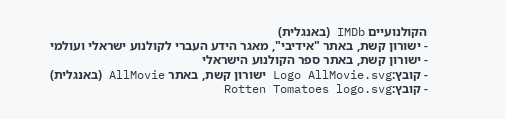הקולנועיים IMDb (באנגלית)
- ישורון קשת, באתר "אידיבי", מאגר הידע העברי לקולנוע ישראלי ועולמי
- ישורון קשת, באתר ספר הקולנוע הישראלי
- קובץ:Logo AllMovie.svg ישורון קשת, באתר AllMovie (באנגלית)
- קובץ:Rotten Tomatoes logo.svg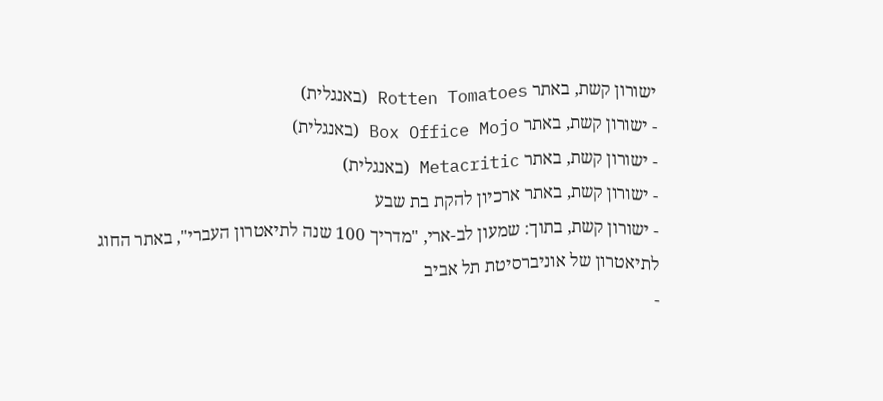ישורון קשת, באתר Rotten Tomatoes (באנגלית)
- ישורון קשת, באתר Box Office Mojo (באנגלית)
- ישורון קשת, באתר Metacritic (באנגלית)
- ישורון קשת, באתר ארכיון להקת בת שבע
- ישורון קשת, בתוך: שמעון לב-ארי, "מדריך 100 שנה לתיאטרון העברי", באתר החוג לתיאטרון של אוניברסיטת תל אביב
-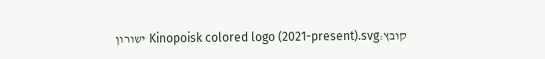קובץ:Kinopoisk colored logo (2021-present).svg ישורון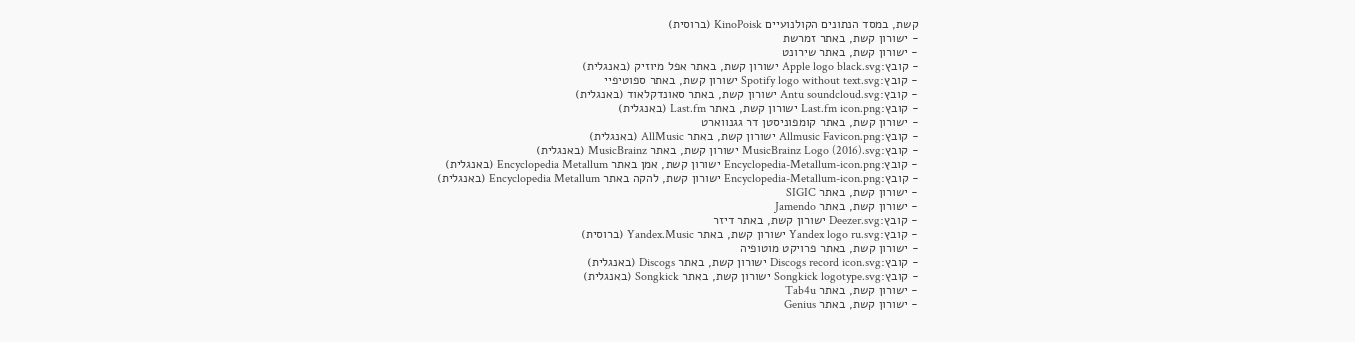קשת, במסד הנתונים הקולנועיים KinoPoisk (ברוסית)
- ישורון קשת, באתר זמרשת
- ישורון קשת, באתר שירונט
- קובץ:Apple logo black.svg ישורון קשת, באתר אפל מיוזיק (באנגלית)
- קובץ:Spotify logo without text.svg ישורון קשת, באתר ספוטיפיי
- קובץ:Antu soundcloud.svg ישורון קשת, באתר סאונדקלאוד (באנגלית)
- קובץ:Last.fm icon.png ישורון קשת, באתר Last.fm (באנגלית)
- ישורון קשת, באתר קומפוניסטן דר גגנווארט
- קובץ:Allmusic Favicon.png ישורון קשת, באתר AllMusic (באנגלית)
- קובץ:MusicBrainz Logo (2016).svg ישורון קשת, באתר MusicBrainz (באנגלית)
- קובץ:Encyclopedia-Metallum-icon.png ישורון קשת, אמן באתר Encyclopedia Metallum (באנגלית)
- קובץ:Encyclopedia-Metallum-icon.png ישורון קשת, להקה באתר Encyclopedia Metallum (באנגלית)
- ישורון קשת, באתר SIGIC
- ישורון קשת, באתר Jamendo
- קובץ:Deezer.svg ישורון קשת, באתר דיזר
- קובץ:Yandex logo ru.svg ישורון קשת, באתר Yandex.Music (ברוסית)
- ישורון קשת, באתר פרויקט מוטופיה
- קובץ:Discogs record icon.svg ישורון קשת, באתר Discogs (באנגלית)
- קובץ:Songkick logotype.svg ישורון קשת, באתר Songkick (באנגלית)
- ישורון קשת, באתר Tab4u
- ישורון קשת, באתר Genius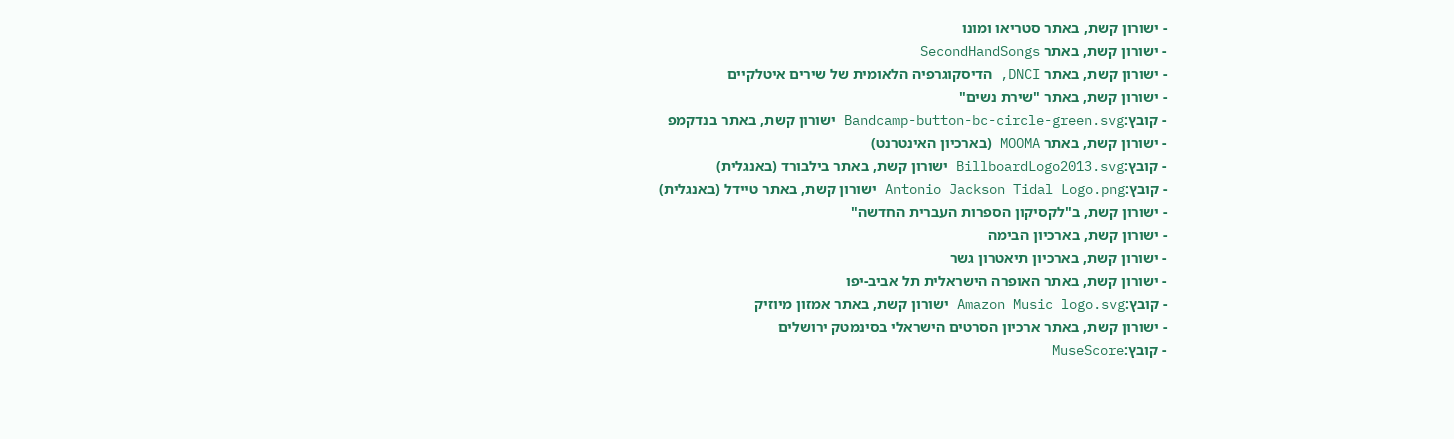- ישורון קשת, באתר סטריאו ומונו
- ישורון קשת, באתר SecondHandSongs
- ישורון קשת, באתר DNCI, הדיסקוגרפיה הלאומית של שירים איטלקיים
- ישורון קשת, באתר "שירת נשים"
- קובץ:Bandcamp-button-bc-circle-green.svg ישורון קשת, באתר בנדקמפ
- ישורון קשת, באתר MOOMA (בארכיון האינטרנט)
- קובץ:BillboardLogo2013.svg ישורון קשת, באתר בילבורד (באנגלית)
- קובץ:Antonio Jackson Tidal Logo.png ישורון קשת, באתר טיידל (באנגלית)
- ישורון קשת, ב"לקסיקון הספרות העברית החדשה"
- ישורון קשת, בארכיון הבימה
- ישורון קשת, בארכיון תיאטרון גשר
- ישורון קשת, באתר האופרה הישראלית תל אביב-יפו
- קובץ:Amazon Music logo.svg ישורון קשת, באתר אמזון מיוזיק
- ישורון קשת, באתר ארכיון הסרטים הישראלי בסינמטק ירושלים
- קובץ:MuseScore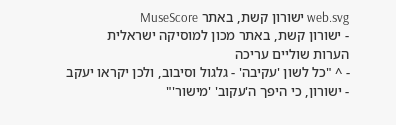web.svg ישורון קשת, באתר MuseScore
- ישורון קשת, באתר מכון למוסיקה ישראלית
הערות שוליים עריכה
- ^ "כל לשון 'עקיבה' - גלגול וסיבוב, ולכן יקראו יעקב - ישורון, כי היפך ה'עקוב' 'מישור'"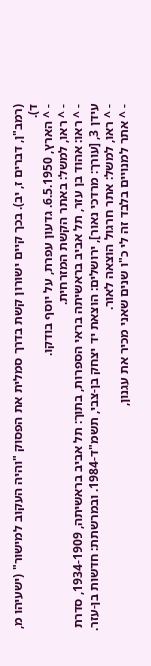(רמב"ן, דברים ז, יב). בכך קיים ישורון קשת בדרך סמלית את הפסוק "והיה העקוב למישור" (ישעיהו מ, ד).
- ^ הארץ, 6.5.1950. גדעון עפרת, על יוסף בודקו.
- ^ ראו, למשל: באתר הקשת המזרחית.
- ^ ראו: אהוד בן עזר, תל אביב בראשיתה בראי הספרות, בתוך: תל אביב בראשיתה, 1934-1909, סדרת עידן 3, [עורך: מרדכי נאור], ירושלים: הוצאת יד יצחק בן-צבי, תשמ"ד-1984. ובמרשתת: חדשות בן-עזר.
- ^ ראו, למשל: אתר חרגול הוצאה לאור.
- ^ אתר למנויים בלבד זה לי כ"ו שנים שאני מכיר את עגנון,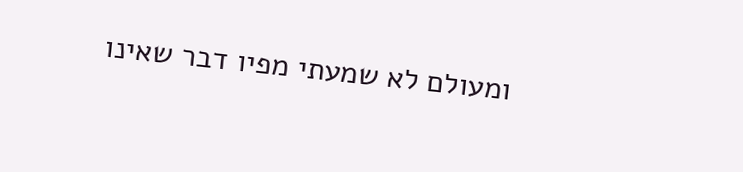ומעולם לא שמעתי מפיו דבר שאינו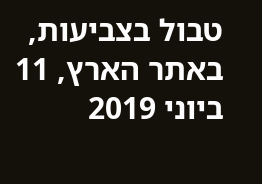טבול בצביעות, באתר הארץ, 11 ביוני 2019